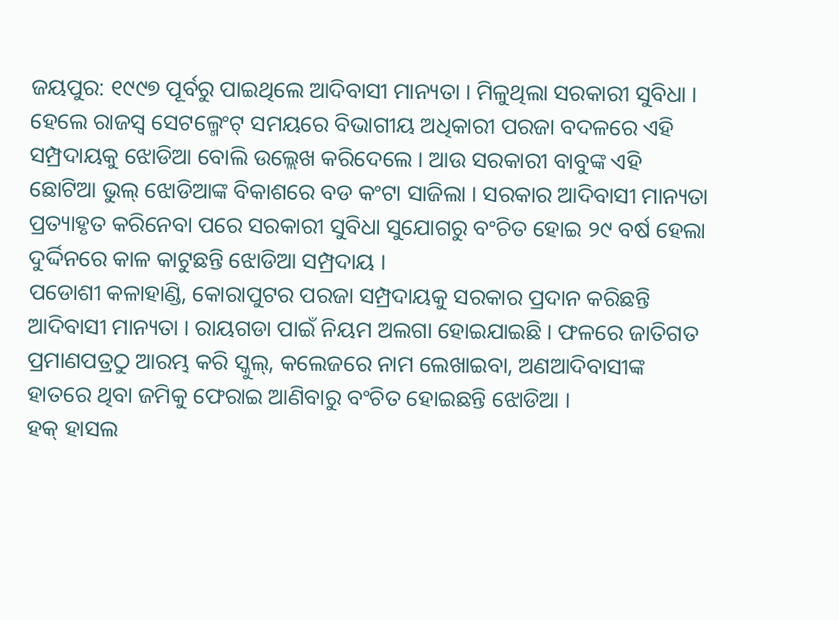ଜୟପୁର: ୧୯୯୭ ପୂର୍ବରୁ ପାଇଥିଲେ ଆଦିବାସୀ ମାନ୍ୟତା । ମିଳୁଥିଲା ସରକାରୀ ସୁବିଧା । ହେଲେ ରାଜସ୍ୱ ସେଟଲ୍ମେଂଟ୍ ସମୟରେ ବିଭାଗୀୟ ଅଧିକାରୀ ପରଜା ବଦଳରେ ଏହି ସମ୍ପ୍ରଦାୟକୁ ଝୋଡିଆ ବୋଲି ଉଲ୍ଲେଖ କରିଦେଲେ । ଆଉ ସରକାରୀ ବାବୁଙ୍କ ଏହି ଛୋଟିଆ ଭୁଲ୍ ଝୋଡିଆଙ୍କ ବିକାଶରେ ବଡ କଂଟା ସାଜିଲା । ସରକାର ଆଦିବାସୀ ମାନ୍ୟତା ପ୍ରତ୍ୟାହୃତ କରିନେବା ପରେ ସରକାରୀ ସୁବିଧା ସୁଯୋଗରୁ ବଂଚିତ ହୋଇ ୨୯ ବର୍ଷ ହେଲା ଦୁର୍ଦ୍ଦିନରେ କାଳ କାଟୁଛନ୍ତି ଝୋଡିଆ ସମ୍ପ୍ରଦାୟ ।
ପଡୋଶୀ କଳାହାଣ୍ଡି, କୋରାପୁଟର ପରଜା ସମ୍ପ୍ରଦାୟକୁ ସରକାର ପ୍ରଦାନ କରିଛନ୍ତି ଆଦିବାସୀ ମାନ୍ୟତା । ରାୟଗଡା ପାଇଁ ନିୟମ ଅଲଗା ହୋଇଯାଇଛି । ଫଳରେ ଜାତିଗତ ପ୍ରମାଣପତ୍ରଠୁ ଆରମ୍ଭ କରି ସ୍କୁଲ୍, କଲେଜରେ ନାମ ଲେଖାଇବା, ଅଣଆଦିବାସୀଙ୍କ ହାତରେ ଥିବା ଜମିକୁ ଫେରାଇ ଆଣିବାରୁ ବଂଚିତ ହୋଇଛନ୍ତି ଝୋଡିଆ ।
ହକ୍ ହାସଲ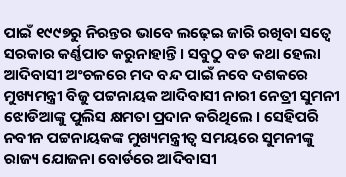ପାଇଁ ୧୯୯୭ରୁ ନିରନ୍ତର ଭାବେ ଲଢ଼େଇ ଜାରି ରଖିବା ସତ୍ୱେ ସରକାର କର୍ଣ୍ଣପାତ କରୁନାହାନ୍ତି । ସବୁଠୁ ବଡ କଥା ହେଲା ଆଦିବାସୀ ଅଂଚଳରେ ମଦ ବନ୍ଦ ପାଇଁ ନବେ ଦଶକରେ ମୁଖ୍ୟମନ୍ତ୍ରୀ ବିଜୁ ପଟ୍ଟନାୟକ ଆଦିବାସୀ ନାରୀ ନେତ୍ରୀ ସୁମନୀ ଝୋଡିଆଙ୍କୁ ପୁଲିସ କ୍ଷମତା ପ୍ରଦାନ କରିଥିଲେ । ସେହିପରି ନବୀନ ପଟ୍ଟନାୟକଙ୍କ ମୁଖ୍ୟମନ୍ତ୍ରୀତ୍ୱ ସମୟରେ ସୁମନୀଙ୍କୁ ରାଜ୍ୟ ଯୋଜନା ବୋର୍ଡରେ ଆଦିବାସୀ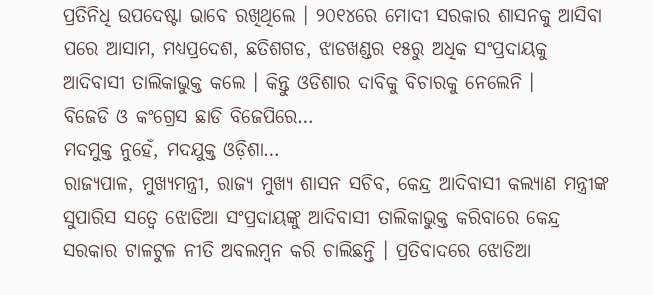ପ୍ରତିନିଧି ଉପଦେଷ୍ଟା ଭାବେ ରଖିଥିଲେ । ୨୦୧୪ରେ ମୋଦୀ ସରକାର ଶାସନକୁ ଆସିବା ପରେ ଆସାମ, ମଧ୍ୟପ୍ରଦେଶ, ଛତିଶଗଡ, ଝାଡଖଣ୍ଡର ୧୫ରୁ ଅଧିକ ସଂପ୍ରଦାୟକୁ ଆଦିବାସୀ ତାଲିକାଭୁକ୍ତ କଲେ । କିନ୍ତୁ ଓଡିଶାର ଦାବିକୁ ବିଚାରକୁ ନେଲେନି ।
ବିଜେଡି ଓ କଂଗ୍ରେସ ଛାଡି ବିଜେପିରେ…
ମଦମୁକ୍ତ ନୁହେଁ, ମଦଯୁକ୍ତ ଓଡ଼ିଶା…
ରାଜ୍ୟପାଳ, ମୁଖ୍ୟମନ୍ତ୍ରୀ, ରାଜ୍ୟ ମୁଖ୍ୟ ଶାସନ ସଚିବ, କେନ୍ଦ୍ର ଆଦିବାସୀ କଲ୍ୟାଣ ମନ୍ତ୍ରୀଙ୍କ ସୁପାରିସ ସତ୍ୱେ ଝୋଡିଆ ସଂପ୍ରଦାୟଙ୍କୁ ଆଦିବାସୀ ତାଲିକାଭୁକ୍ତ କରିବାରେ କେନ୍ଦ୍ର ସରକାର ଟାଳଟୁଳ ନୀତି ଅବଲମ୍ବନ କରି ଚାଲିଛନ୍ତି । ପ୍ରତିବାଦରେ ଝୋଡିଆ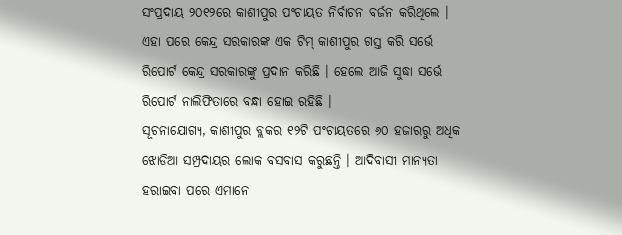ସଂପ୍ରଦାୟ ୨୦୧୨ରେ କାଶୀପୁର ପଂଚାୟତ ନିର୍ବାଚନ ବର୍ଜନ କରିଥିଲେ । ଏହା ପରେ କେନ୍ଦ୍ର ସରକାରଙ୍କ ଏକ ଟିମ୍ କାଶୀପୁର ଗସ୍ତ କରି ସର୍ଭେ ରିପୋର୍ଟ କେନ୍ଦ୍ର ସରକାରଙ୍କୁ ପ୍ରଦାନ କରିଛି । ହେଲେ ଆଜି ସୁଦ୍ଧା ସର୍ଭେ ରିପୋର୍ଟ ନାଲିଫିତାରେ ବନ୍ଧା ହୋଇ ରହିଛି ।
ସୂଚନାଯୋଗ୍ୟ, କାଶୀପୁର ବ୍ଲକର ୧୨ଟି ପଂଚାୟତରେ ୬୦ ହଜାରରୁ ଅଧିକ ଝୋଡିଆ ସମ୍ପ୍ରଦାୟର ଲୋକ ବସବାସ କରୁଛନ୍ତି । ଆଦିବାସୀ ମାନ୍ୟତା ହରାଇବା ପରେ ଏମାନେ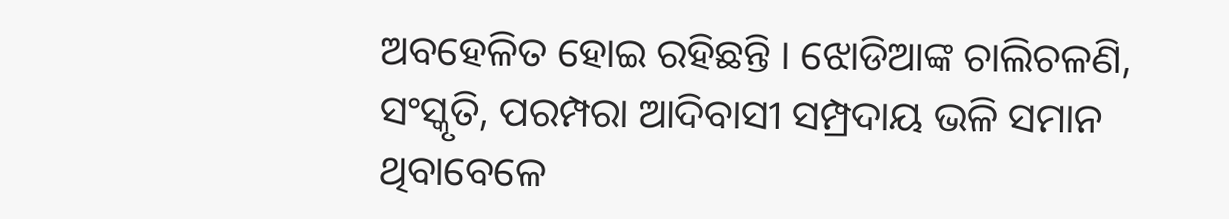ଅବହେଳିତ ହୋଇ ରହିଛନ୍ତି । ଝୋଡିଆଙ୍କ ଚାଲିଚଳଣି, ସଂସ୍କୃତି, ପରମ୍ପରା ଆଦିବାସୀ ସମ୍ପ୍ରଦାୟ ଭଳି ସମାନ ଥିବାବେଳେ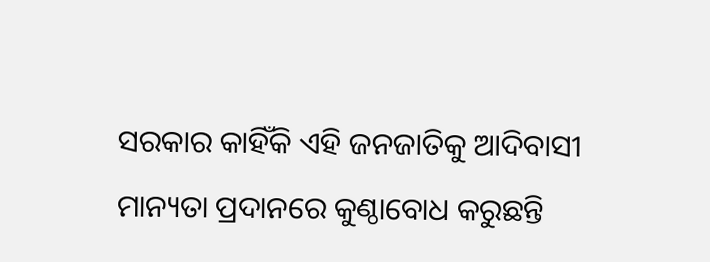ସରକାର କାହିଁକି ଏହି ଜନଜାତିକୁ ଆଦିବାସୀ ମାନ୍ୟତା ପ୍ରଦାନରେ କୁଣ୍ଠାବୋଧ କରୁଛନ୍ତି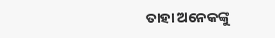ତାହା ଅନେକଙ୍କୁ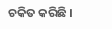ଚକିତ କରିଛି ।